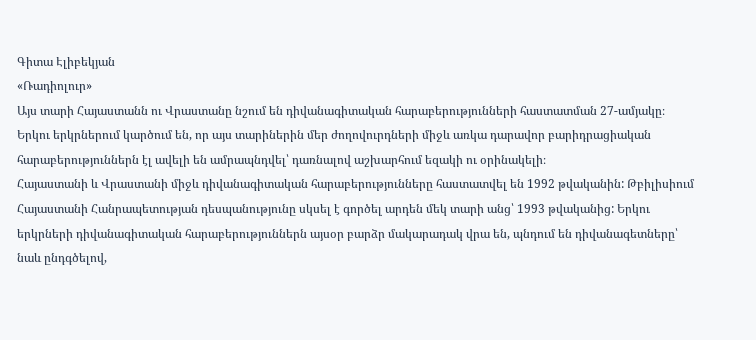Գիտա Էլիբեկյան
«Ռադիոլուր»
Այս տարի Հայաստանն ու Վրաստանը նշում են դիվանագիտական հարաբերությունների հաստատման 27-ամյակը։ Երկու երկրներում կարծում են, որ այս տարիներին մեր ժողովուրդների միջև առկա դարավոր բարիդրացիական հարաբերություններն էլ ավելի են ամրապնդվել՝ դառնալով աշխարհում եզակի ու օրինակելի։
Հայաստանի և Վրաստանի միջև դիվանագիտական հարաբերությունները հաստատվել են 1992 թվականին: Թբիլիսիում Հայաստանի Հանրապետության դեսպանությունը սկսել է գործել արդեն մեկ տարի անց՝ 1993 թվականից: Երկու երկրների դիվանագիտական հարաբերություններն այսօր բարձր մակարադակ վրա են, պնդում են դիվանագետները՝ նաև ընդգծելով,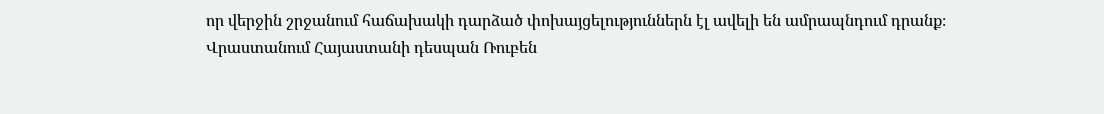որ վերջին շրջանում հաճախակի դարձած փոխայցելություններն էլ ավելի են ամրապնդում դրանք։
Վրաստանում Հայաստանի դեսպան Ռուբեն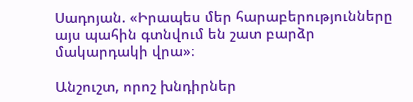Սադոյան. «Իրապես մեր հարաբերությունները այս պահին գտնվում են շատ բարձր մակարդակի վրա»։

Անշուշտ, որոշ խնդիրներ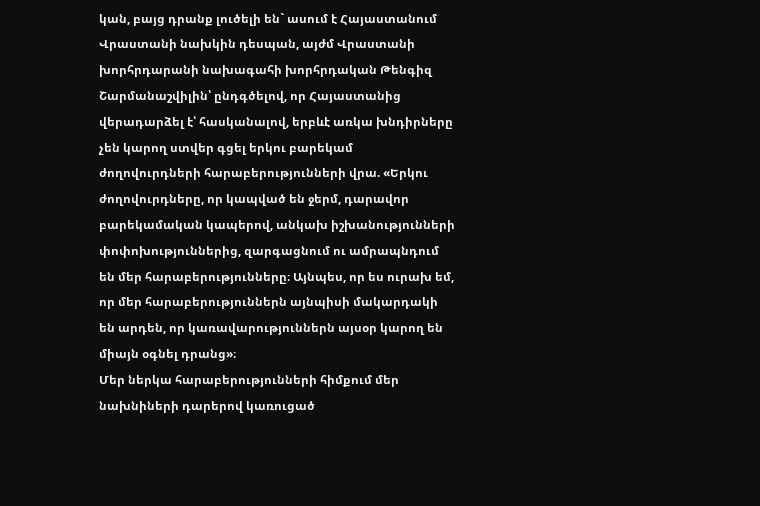կան, բայց դրանք լուծելի են` ասում է Հայաստանում Վրաստանի նախկին դեսպան, այժմ Վրաստանի խորհրդարանի նախագահի խորհրդական Թենգիզ Շարմանաշվիլին՝ ընդգծելով, որ Հայաստանից վերադարձել է՝ հասկանալով, երբևէ առկա խնդիրները չեն կարող ստվեր գցել երկու բարեկամ ժողովուրդների հարաբերությունների վրա. «Երկու ժողովուրդները, որ կապված են ջերմ, դարավոր բարեկամական կապերով, անկախ իշխանությունների փոփոխություններից, զարգացնում ու ամրապնդում են մեր հարաբերությունները։ Այնպես, որ ես ուրախ եմ, որ մեր հարաբերություններն այնպիսի մակարդակի են արդեն, որ կառավարություններն այսօր կարող են միայն օգնել դրանց»։
Մեր ներկա հարաբերությունների հիմքում մեր նախնիների դարերով կառուցած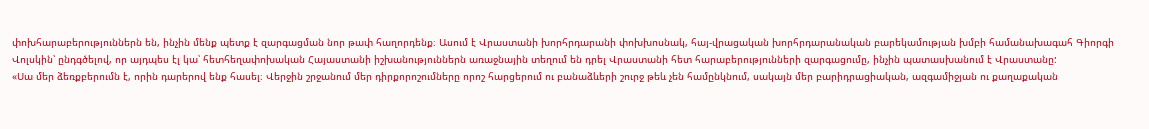փոխհարաբերություններն են, ինչին մենք պետք է զարգացման նոր թափ հաղորդենք։ Ասում է Վրաստանի խորհրդարանի փոխխոսնակ, հայ-վրացական խորհրդարանական բարեկամության խմբի համանախագահ Գիորգի Վոլսկին՝ ընդգծելով, որ այդպես էլ կա՝ հետհեղափոխական Հայաստանի իշխանություններն առաջնային տեղում են դրել Վրաստանի հետ հարաբերությունների զարգացումը, ինչին պատասխանում է Վրաստանը:
«Սա մեր ձեռքբերումն է, որին դարերով ենք հասել։ Վերջին շրջանում մեր դիրքորոշումները որոշ հարցերում ու բանաձևերի շուրջ թեև չեն համընկնում, սակայն մեր բարիդրացիական, ազգամիջյան ու քաղաքական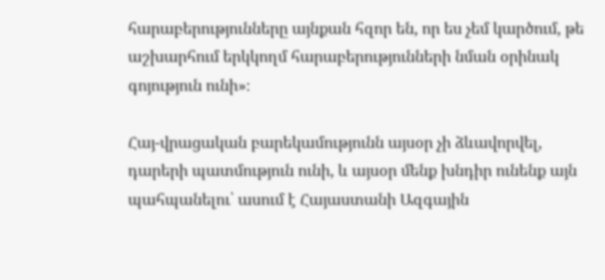հարաբերությունները այնքան հզոր են, որ ես չեմ կարծում, թե աշխարհում երկկողմ հարաբերությունների նման օրինակ գոյություն ունի»։

Հայ-վրացական բարեկամությունն այսօր չի ձևավորվել, դարերի պատմություն ունի, և այսօր մենք խնդիր ունենք այն պահպանելու՝ ասում է Հայաստանի Ազգային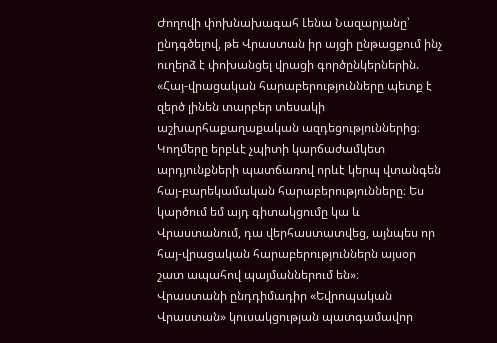Ժողովի փոխնախագահ Լենա Նազարյանը՝ ընդգծելով, թե Վրաստան իր այցի ընթացքում ինչ ուղերձ է փոխանցել վրացի գործընկերներին.
«Հայ-վրացական հարաբերությունները պետք է զերծ լինեն տարբեր տեսակի աշխարհաքաղաքական ազդեցություններից։ Կողմերը երբևէ չպիտի կարճաժամկետ արդյունքների պատճառով որևէ կերպ վտանգեն հայ-բարեկամական հարաբերությունները։ Ես կարծում եմ այդ գիտակցումը կա և Վրաստանում, դա վերհաստատվեց, այնպես որ հայ-վրացական հարաբերություններն այսօր շատ ապահով պայմաններում են»։
Վրաստանի ընդդիմադիր «Եվրոպական Վրաստան» կուսակցության պատգամավոր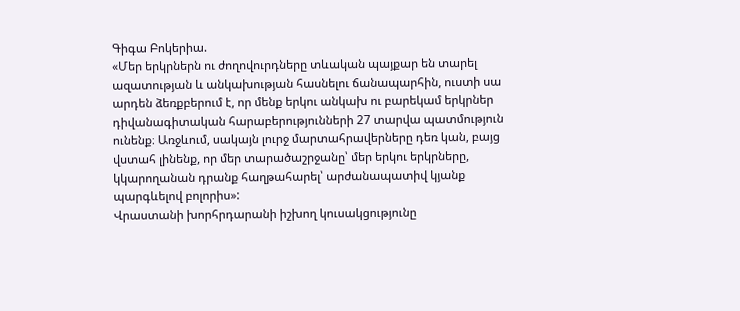Գիգա Բոկերիա.
«Մեր երկրներն ու ժողովուրդները տևական պայքար են տարել ազատության և անկախության հասնելու ճանապարհին, ուստի սա արդեն ձեռքբերում է, որ մենք երկու անկախ ու բարեկամ երկրներ դիվանագիտական հարաբերությունների 27 տարվա պատմություն ունենք։ Առջևում, սակայն լուրջ մարտահրավերները դեռ կան, բայց վստահ լինենք, որ մեր տարածաշրջանը՝ մեր երկու երկրները, կկարողանան դրանք հաղթահարել՝ արժանապատիվ կյանք պարգևելով բոլորիս»:
Վրաստանի խորհրդարանի իշխող կուսակցությունը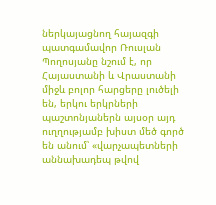ներկայացնող հայազգի պատգամավոր Ռուսլան Պողոսյանը նշում է, որ Հայաստանի և Վրաստանի միջև բոլոր հարցերը լուծելի են, երկու երկրների պաշտոնյաներն այսօր այդ ուղղությամբ խիստ մեծ գործ են անում՝ «վարչապետների աննախադեպ թվով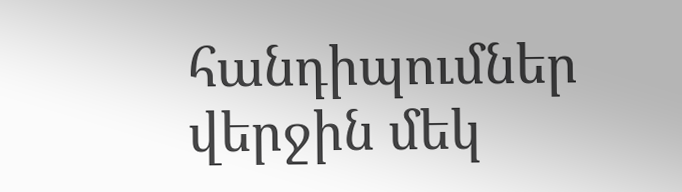հանդիպումներ վերջին մեկ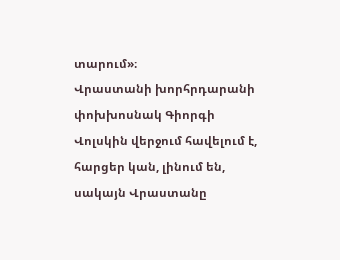տարում»։
Վրաստանի խորհրդարանի փոխխոսնակ Գիորգի Վոլսկին վերջում հավելում է, հարցեր կան, լինում են, սակայն Վրաստանը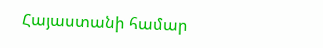Հայաստանի համար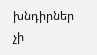խնդիրներ չի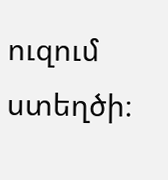ուզում ստեղծի։